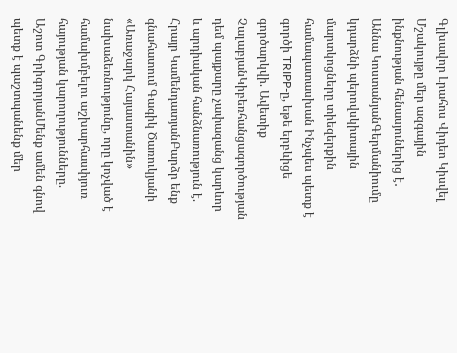Գլխավոր Լրահոս Վիդեո Կիսվել
Մշակույթը մեր ազգային ինքնության հենասյուներից է․ Աննա ԿոստանյանԳերմանիումը կդարձնի պերովսկիտային մարտկոցները տիեզերքին համապատասխան Ինչպես պետք է գործի TRIPP-ը, եթե երբևիցե գործարկվի. Ավետիք ՉալաբյանԿիբեռհանցագործության դեմ պայքարը չափազանց կարևոր և արդիական հանձնառություն է. Հրայր ԿամենդատյանԲարձր ենք գնահատում Գագիկ Ծառուկյանի «Առաջարկ Հայաստանին» նախաձեռնությունը, որը կոչված է համախմբելու աշխարհասփյուռ հայության կարողությունները. Աշոտ ԳրիգորյանՄենք ամեն գնով պետք է պաշտպանենք մեր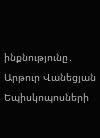ինքնությունը․ Արթուր Վանեցյան Եպիսկոպոսների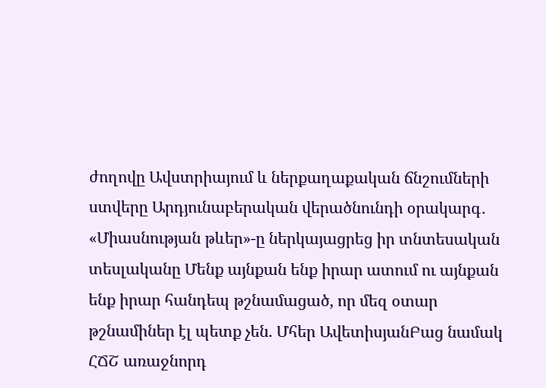ժողովը Ավստրիայում և ներքաղաքական ճնշումների ստվերը Արդյունաբերական վերածնունդի օրակարգ․ «Միասնության թևեր»-ը ներկայացրեց իր տնտեսական տեսլականը Մենք այնքան ենք իրար ատում ու այնքան ենք իրար հանդեպ թշնամացած, որ մեզ օտար թշնամիներ էլ պետք չեն. Մհեր ԱվետիսյանԲաց նամակ ՀՃՇ առաջնորդ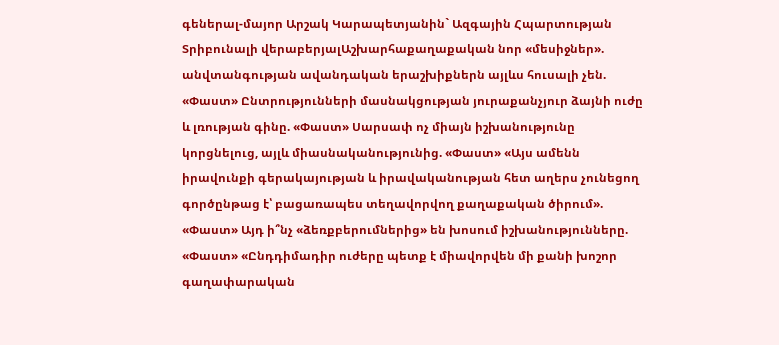գեներալ-մայոր Արշակ Կարապետյանին` Ազգային Հպարտության Տրիբունալի վերաբերյալԱշխարհաքաղաքական նոր «մեսիջներ». անվտանգության ավանդական երաշխիքներն այլևս հուսալի չեն. «Փաստ» Ընտրությունների մասնակցության յուրաքանչյուր ձայնի ուժը և լռության գինը. «Փաստ» Սարսափ ոչ միայն իշխանությունը կորցնելուց, այլև միասնականությունից. «Փաստ» «Այս ամենն իրավունքի գերակայության և իրավականության հետ աղերս չունեցող գործընթաց է՝ բացառապես տեղավորվող քաղաքական ծիրում». «Փաստ» Այդ ի՞նչ «ձեռքբերումներից» են խոսում իշխանությունները. «Փաստ» «Ընդդիմադիր ուժերը պետք է միավորվեն մի քանի խոշոր գաղափարական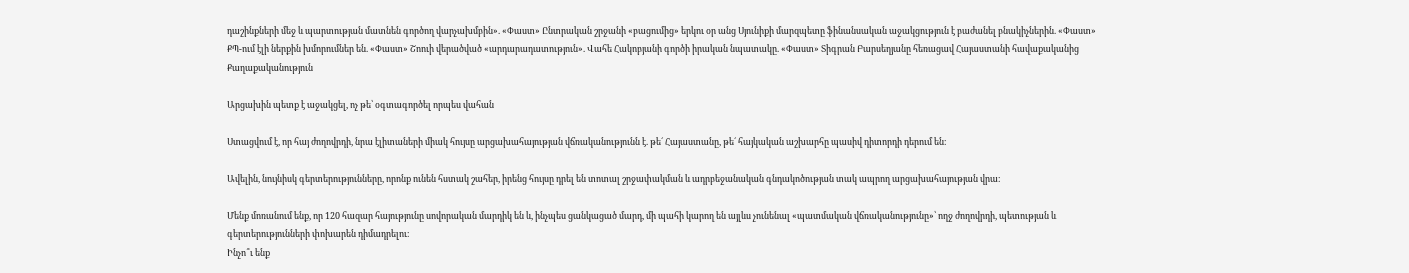դաշինքների մեջ և պարտության մատնեն գործող վարչախմբին». «Փաստ» Ընտրական շրջանի «բացումից» երկու օր անց Սյունիքի մարզպետը ֆինանսական աջակցություն է բաժանել բնակիչներին. «Փաստ» ՔՊ-ում էլի ներքին խմորումներ են. «Փաստ» Շոուի վերածված «արդարադատություն». Վահե Հակոբյանի գործի իրական նպատակը. «Փաստ» Տիգրան Բարսեղյանը հեռացավ Հայաստանի հավաքականից
Քաղաքականություն

Արցախին պետք է աջակցել, ոչ թե՝ օգտագործել որպես վահան

Ստացվում է, որ հայ ժողովրդի, նրա էլիտաների միակ հույսը արցախահայության վճռականությունն է. թե´ Հայաստանը, թե´ հայկական աշխարհը պասիվ դիտորդի դերում են։

Ավելին, նույնիսկ գերտերությունները, որոնք ունեն հստակ շահեր, իրենց հույսը դրել են տոտալ շրջափակման և ադրբեջանական գնդակոծության տակ ապրող արցախահայության վրա։

Մենք մոռանում ենք, որ 120 հազար հայությունը սովորական մարդիկ են և, ինչպես ցանկացած մարդ, մի պահի կարող են այլևս չունենալ «պատմական վճռականությունը»՝ ողջ ժողովրդի, պետության և գերտերությունների փոխարեն դիմադրելու։
Ինչո՞ւ ենք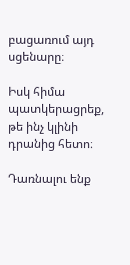բացառում այդ սցենարը։

Իսկ հիմա պատկերացրեք, թե ինչ կլինի դրանից հետո։

Դառնալու ենք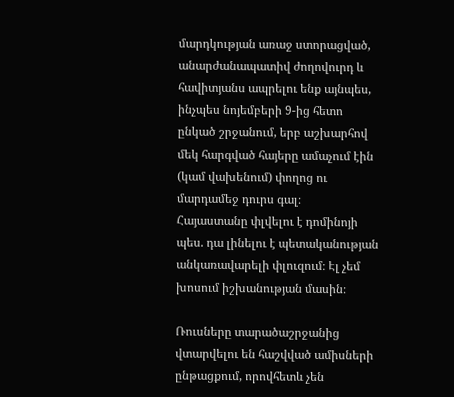մարդկության առաջ ստորացված, անարժանապատիվ ժողովուրդ և հավիտյանս ապրելու ենք այնպես, ինչպես նոյեմբերի 9-ից հետո ընկած շրջանում, երբ աշխարհով մեկ հարգված հայերը ամաչում էին (կամ վախենում) փողոց ու մարդամեջ դուրս գալ։
Հայաստանը փլվելու է դոմինոյի պես. դա լինելու է պետականության անկառավարելի փլուզում։ Էլ չեմ խոսում իշխանության մասին։

Ռուսները տարածաշրջանից վտարվելու են հաշվված ամիսների ընթացքում, որովհետև չեն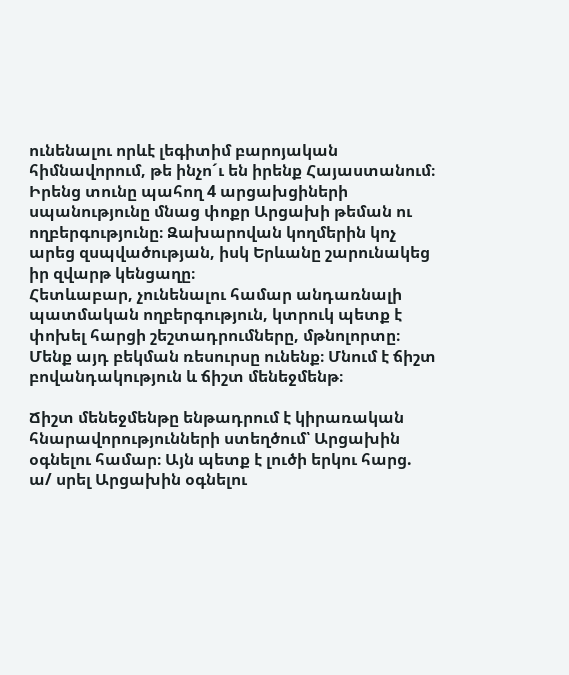ունենալու որևէ լեգիտիմ բարոյական հիմնավորում, թե ինչո´ւ են իրենք Հայաստանում։
Իրենց տունը պահող 4 արցախցիների սպանությունը մնաց փոքր Արցախի թեման ու ողբերգությունը։ Զախարովան կողմերին կոչ արեց զսպվածության, իսկ Երևանը շարունակեց իր զվարթ կենցաղը։
Հետևաբար, չունենալու համար անդառնալի պատմական ողբերգություն, կտրուկ պետք է փոխել հարցի շեշտադրումները, մթնոլորտը։ Մենք այդ բեկման ռեսուրսը ունենք։ Մնում է ճիշտ բովանդակություն և ճիշտ մենեջմենթ։

Ճիշտ մենեջմենթը ենթադրում է կիրառական հնարավորությունների ստեղծում՝ Արցախին օգնելու համար։ Այն պետք է լուծի երկու հարց.
ա/ սրել Արցախին օգնելու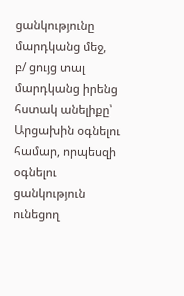ցանկությունը մարդկանց մեջ,
բ/ ցույց տալ մարդկանց իրենց հստակ անելիքը՝ Արցախին օգնելու համար, որպեսզի օգնելու ցանկություն ունեցող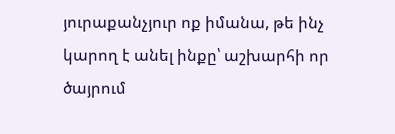յուրաքանչյուր ոք իմանա, թե ինչ կարող է անել ինքը՝ աշխարհի որ ծայրում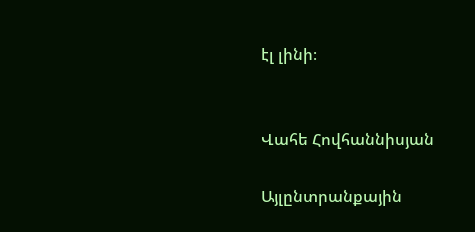էլ լինի։


Վահե Հովհաննիսյան

Այլընտրանքային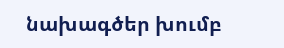նախագծեր խումբ